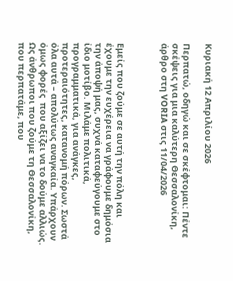Κυριακή 12 Απριλίου 2026

Περπατώ, οδηγώ και σε σκέφτομαι: Πέντε σκέψεις για μια καλύτερη Θεσσαλονίκη, άρθρο στη VORIA στις 11/04/2026



Εμείς που ζούμε σε αυτή την πόλη και έχουμε την ευχέρεια να γράφουμε δημόσια την άποψή μας, συχνά καταφεύγουμε στο ίδιο μοτίβο. Μιλάμε πολιτικά, προγραμματικά, για ανάγκες, προτεραιότητες, κατανομή πόρων. Σωστά όλα αυτά – απολύτως αναγκαία. Υπάρχουν όμως φορές  που αξίζει να το δούμε αλλιώς. Ως άνθρωποι που ζούμε τη Θεσσαλονίκη, που περπατάμε, που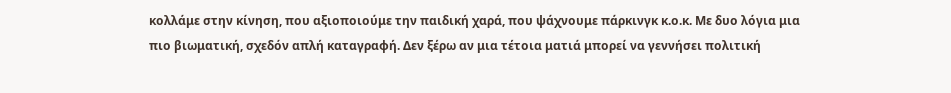κολλάμε στην κίνηση, που αξιοποιούμε την παιδική χαρά, που ψάχνουμε πάρκινγκ κ.ο.κ. Με δυο λόγια μια πιο βιωματική, σχεδόν απλή καταγραφή. Δεν ξέρω αν μια τέτοια ματιά μπορεί να γεννήσει πολιτική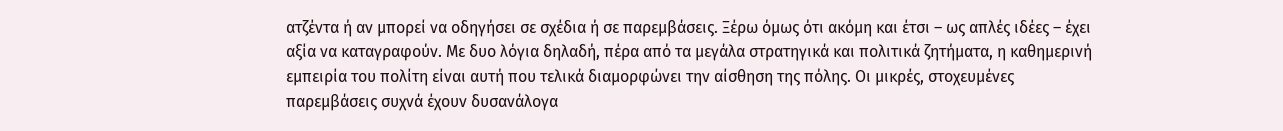ατζέντα ή αν μπορεί να οδηγήσει σε σχέδια ή σε παρεμβάσεις. Ξέρω όμως ότι ακόμη και έτσι – ως απλές ιδέες – έχει αξία να καταγραφούν. Με δυο λόγια δηλαδή, πέρα από τα μεγάλα στρατηγικά και πολιτικά ζητήματα, η καθημερινή εμπειρία του πολίτη είναι αυτή που τελικά διαμορφώνει την αίσθηση της πόλης. Οι μικρές, στοχευμένες παρεμβάσεις συχνά έχουν δυσανάλογα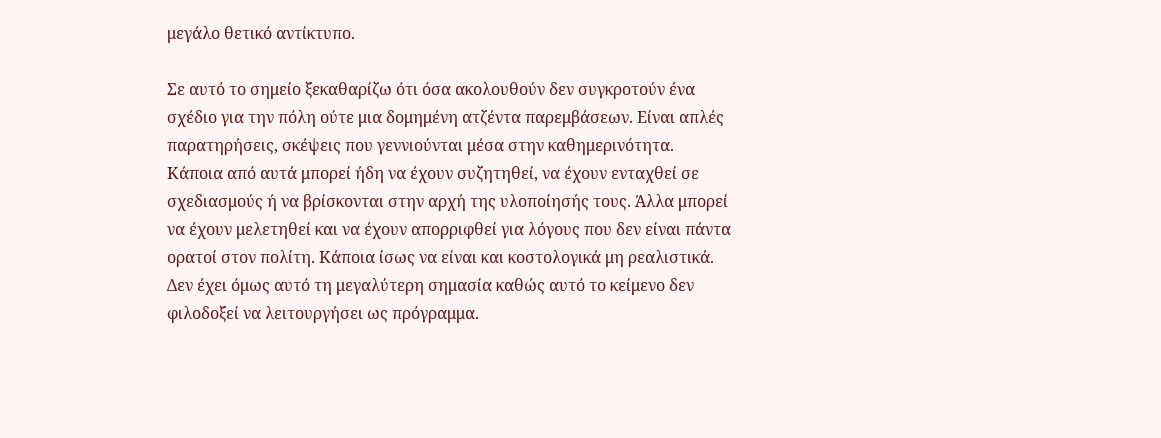μεγάλο θετικό αντίκτυπο.

Σε αυτό το σημείο ξεκαθαρίζω ότι όσα ακολουθούν δεν συγκροτούν ένα σχέδιο για την πόλη ούτε μια δομημένη ατζέντα παρεμβάσεων. Είναι απλές παρατηρήσεις, σκέψεις που γεννιούνται μέσα στην καθημερινότητα. Κάποια από αυτά μπορεί ήδη να έχουν συζητηθεί, να έχουν ενταχθεί σε σχεδιασμούς ή να βρίσκονται στην αρχή της υλοποίησής τους. Άλλα μπορεί να έχουν μελετηθεί και να έχουν απορριφθεί για λόγους που δεν είναι πάντα ορατοί στον πολίτη. Κάποια ίσως να είναι και κοστολογικά μη ρεαλιστικά. Δεν έχει όμως αυτό τη μεγαλύτερη σημασία καθώς αυτό το κείμενο δεν φιλοδοξεί να λειτουργήσει ως πρόγραμμα.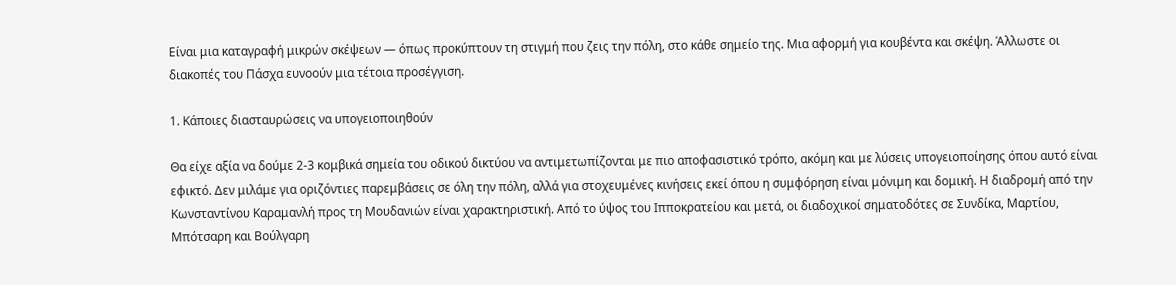Είναι μια καταγραφή μικρών σκέψεων — όπως προκύπτουν τη στιγμή που ζεις την πόλη, στο κάθε σημείο της. Μια αφορμή για κουβέντα και σκέψη. Άλλωστε οι διακοπές του Πάσχα ευνοούν μια τέτοια προσέγγιση.

1. Κάποιες διασταυρώσεις να υπογειοποιηθούν

Θα είχε αξία να δούμε 2-3 κομβικά σημεία του οδικού δικτύου να αντιμετωπίζονται με πιο αποφασιστικό τρόπο, ακόμη και με λύσεις υπογειοποίησης όπου αυτό είναι εφικτό. Δεν μιλάμε για οριζόντιες παρεμβάσεις σε όλη την πόλη, αλλά για στοχευμένες κινήσεις εκεί όπου η συμφόρηση είναι μόνιμη και δομική. Η διαδρομή από την Κωνσταντίνου Καραμανλή προς τη Μουδανιών είναι χαρακτηριστική. Από το ύψος του Ιπποκρατείου και μετά, οι διαδοχικοί σηματοδότες σε Συνδίκα, Μαρτίου, Μπότσαρη και Βούλγαρη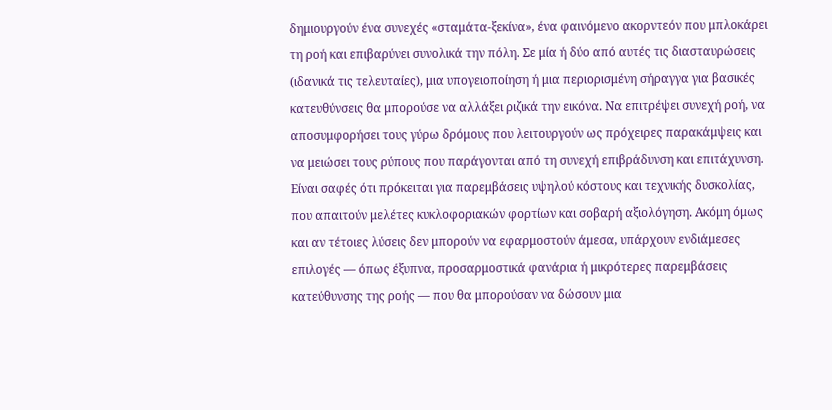δημιουργούν ένα συνεχές «σταμάτα-ξεκίνα», ένα φαινόμενο ακορντεόν που μπλοκάρει τη ροή και επιβαρύνει συνολικά την πόλη. Σε μία ή δύο από αυτές τις διασταυρώσεις (ιδανικά τις τελευταίες), μια υπογειοποίηση ή μια περιορισμένη σήραγγα για βασικές κατευθύνσεις θα μπορούσε να αλλάξει ριζικά την εικόνα. Να επιτρέψει συνεχή ροή, να αποσυμφορήσει τους γύρω δρόμους που λειτουργούν ως πρόχειρες παρακάμψεις και να μειώσει τους ρύπους που παράγονται από τη συνεχή επιβράδυνση και επιτάχυνση. Είναι σαφές ότι πρόκειται για παρεμβάσεις υψηλού κόστους και τεχνικής δυσκολίας, που απαιτούν μελέτες κυκλοφοριακών φορτίων και σοβαρή αξιολόγηση. Ακόμη όμως και αν τέτοιες λύσεις δεν μπορούν να εφαρμοστούν άμεσα, υπάρχουν ενδιάμεσες επιλογές — όπως έξυπνα, προσαρμοστικά φανάρια ή μικρότερες παρεμβάσεις κατεύθυνσης της ροής — που θα μπορούσαν να δώσουν μια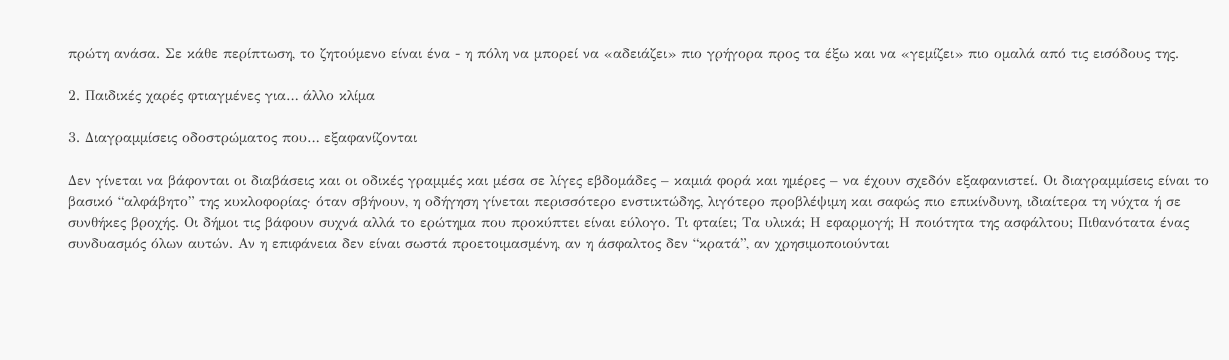πρώτη ανάσα. Σε κάθε περίπτωση, το ζητούμενο είναι ένα - η πόλη να μπορεί να «αδειάζει» πιο γρήγορα προς τα έξω και να «γεμίζει» πιο ομαλά από τις εισόδους της.

2. Παιδικές χαρές φτιαγμένες για… άλλο κλίμα

3. Διαγραμμίσεις οδοστρώματος που… εξαφανίζονται

Δεν γίνεται να βάφονται οι διαβάσεις και οι οδικές γραμμές και μέσα σε λίγες εβδομάδες – καμιά φορά και ημέρες – να έχουν σχεδόν εξαφανιστεί. Οι διαγραμμίσεις είναι το βασικό “αλφάβητο” της κυκλοφορίας· όταν σβήνουν, η οδήγηση γίνεται περισσότερο ενστικτώδης, λιγότερο προβλέψιμη και σαφώς πιο επικίνδυνη, ιδιαίτερα τη νύχτα ή σε συνθήκες βροχής. Οι δήμοι τις βάφουν συχνά αλλά το ερώτημα που προκύπτει είναι εύλογο. Τι φταίει; Τα υλικά; Η εφαρμογή; Η ποιότητα της ασφάλτου; Πιθανότατα ένας συνδυασμός όλων αυτών. Αν η επιφάνεια δεν είναι σωστά προετοιμασμένη, αν η άσφαλτος δεν “κρατά”, αν χρησιμοποιούνται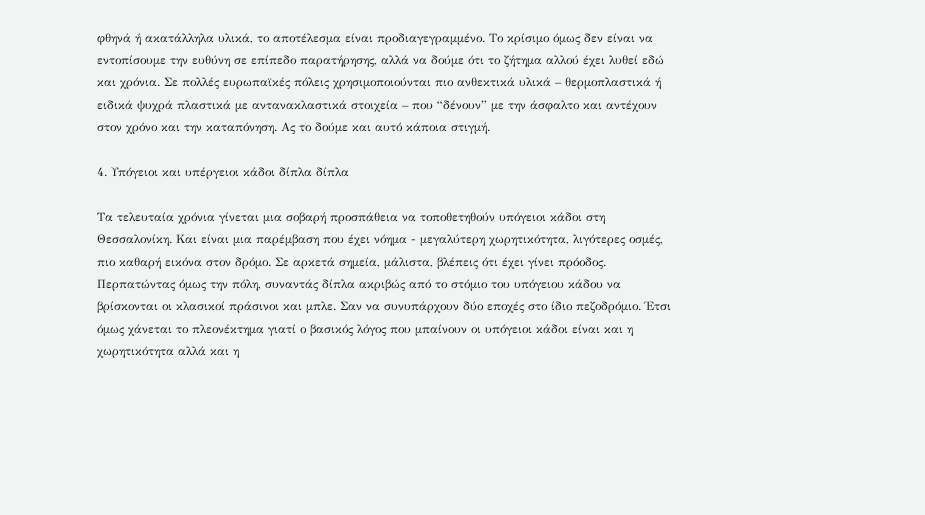φθηνά ή ακατάλληλα υλικά, το αποτέλεσμα είναι προδιαγεγραμμένο. Το κρίσιμο όμως δεν είναι να εντοπίσουμε την ευθύνη σε επίπεδο παρατήρησης, αλλά να δούμε ότι το ζήτημα αλλού έχει λυθεί εδώ και χρόνια. Σε πολλές ευρωπαϊκές πόλεις χρησιμοποιούνται πιο ανθεκτικά υλικά – θερμοπλαστικά ή ειδικά ψυχρά πλαστικά με αντανακλαστικά στοιχεία – που “δένουν” με την άσφαλτο και αντέχουν στον χρόνο και την καταπόνηση. Ας το δούμε και αυτό κάποια στιγμή.

4. Υπόγειοι και υπέργειοι κάδοι δίπλα δίπλα

Τα τελευταία χρόνια γίνεται μια σοβαρή προσπάθεια να τοποθετηθούν υπόγειοι κάδοι στη Θεσσαλονίκη. Και είναι μια παρέμβαση που έχει νόημα - μεγαλύτερη χωρητικότητα, λιγότερες οσμές, πιο καθαρή εικόνα στον δρόμο. Σε αρκετά σημεία, μάλιστα, βλέπεις ότι έχει γίνει πρόοδος. Περπατώντας όμως την πόλη, συναντάς δίπλα ακριβώς από το στόμιο του υπόγειου κάδου να βρίσκονται οι κλασικοί πράσινοι και μπλε. Σαν να συνυπάρχουν δύο εποχές στο ίδιο πεζοδρόμιο. Έτσι όμως χάνεται το πλεονέκτημα γιατί ο βασικός λόγος που μπαίνουν οι υπόγειοι κάδοι είναι και η χωρητικότητα αλλά και η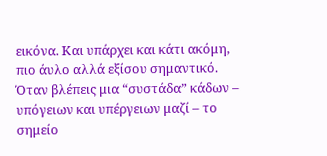εικόνα. Και υπάρχει και κάτι ακόμη, πιο άυλο αλλά εξίσου σημαντικό. Όταν βλέπεις μια “συστάδα” κάδων – υπόγειων και υπέργειων μαζί – το σημείο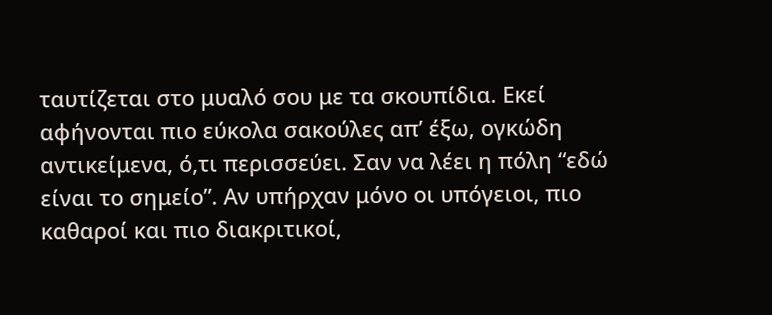ταυτίζεται στο μυαλό σου με τα σκουπίδια. Εκεί αφήνονται πιο εύκολα σακούλες απ’ έξω, ογκώδη αντικείμενα, ό,τι περισσεύει. Σαν να λέει η πόλη “εδώ είναι το σημείο”. Αν υπήρχαν μόνο οι υπόγειοι, πιο καθαροί και πιο διακριτικοί,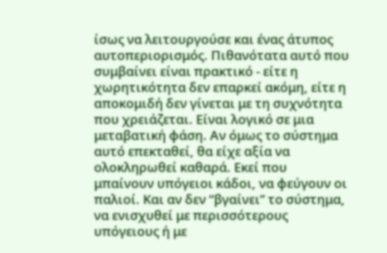ίσως να λειτουργούσε και ένας άτυπος αυτοπεριορισμός. Πιθανότατα αυτό που συμβαίνει είναι πρακτικό - είτε η χωρητικότητα δεν επαρκεί ακόμη, είτε η αποκομιδή δεν γίνεται με τη συχνότητα που χρειάζεται. Είναι λογικό σε μια μεταβατική φάση. Αν όμως το σύστημα αυτό επεκταθεί, θα είχε αξία να ολοκληρωθεί καθαρά. Εκεί που μπαίνουν υπόγειοι κάδοι, να φεύγουν οι παλιοί. Και αν δεν “βγαίνει” το σύστημα, να ενισχυθεί με περισσότερους υπόγειους ή με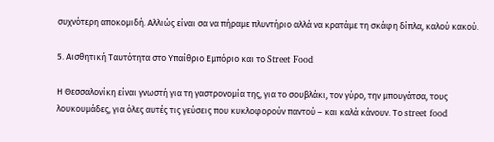συχνότερη αποκομιδή. Αλλιώς είναι σα να πήραμε πλυντήριο αλλά να κρατάμε τη σκάφη δίπλα, καλού κακού.

5. Αισθητική Ταυτότητα στο Υπαίθριο Εμπόριο και το Street Food

Η Θεσσαλονίκη είναι γνωστή για τη γαστρονομία της, για το σουβλάκι, τον γύρο, την μπουγάτσα, τους λουκουμάδες, για όλες αυτές τις γεύσεις που κυκλοφορούν παντού – και καλά κάνουν. Το street food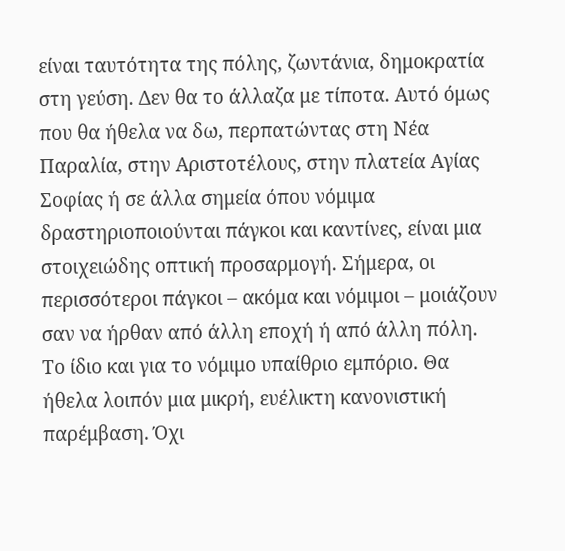είναι ταυτότητα της πόλης, ζωντάνια, δημοκρατία στη γεύση. Δεν θα το άλλαζα με τίποτα. Αυτό όμως που θα ήθελα να δω, περπατώντας στη Νέα Παραλία, στην Αριστοτέλους, στην πλατεία Αγίας Σοφίας ή σε άλλα σημεία όπου νόμιμα δραστηριοποιούνται πάγκοι και καντίνες, είναι μια στοιχειώδης οπτική προσαρμογή. Σήμερα, οι περισσότεροι πάγκοι – ακόμα και νόμιμοι – μοιάζουν σαν να ήρθαν από άλλη εποχή ή από άλλη πόλη. Το ίδιο και για το νόμιμο υπαίθριο εμπόριο. Θα ήθελα λοιπόν μια μικρή, ευέλικτη κανονιστική παρέμβαση. Όχι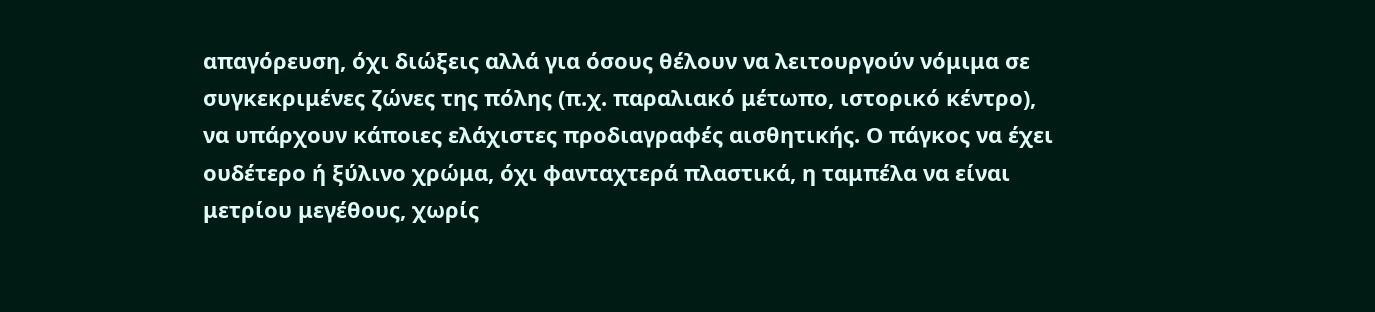απαγόρευση, όχι διώξεις αλλά για όσους θέλουν να λειτουργούν νόμιμα σε συγκεκριμένες ζώνες της πόλης (π.χ. παραλιακό μέτωπο, ιστορικό κέντρο), να υπάρχουν κάποιες ελάχιστες προδιαγραφές αισθητικής. Ο πάγκος να έχει ουδέτερο ή ξύλινο χρώμα, όχι φανταχτερά πλαστικά, η ταμπέλα να είναι μετρίου μεγέθους, χωρίς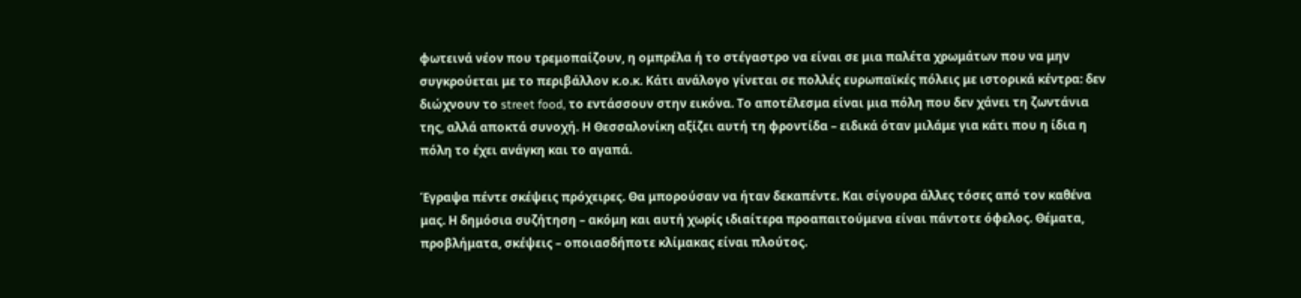φωτεινά νέον που τρεμοπαίζουν, η ομπρέλα ή το στέγαστρο να είναι σε μια παλέτα χρωμάτων που να μην συγκρούεται με το περιβάλλον κ.ο.κ. Κάτι ανάλογο γίνεται σε πολλές ευρωπαϊκές πόλεις με ιστορικά κέντρα: δεν διώχνουν το street food, το εντάσσουν στην εικόνα. Το αποτέλεσμα είναι μια πόλη που δεν χάνει τη ζωντάνια της, αλλά αποκτά συνοχή. Η Θεσσαλονίκη αξίζει αυτή τη φροντίδα – ειδικά όταν μιλάμε για κάτι που η ίδια η πόλη το έχει ανάγκη και το αγαπά.

Έγραψα πέντε σκέψεις πρόχειρες. Θα μπορούσαν να ήταν δεκαπέντε. Και σίγουρα άλλες τόσες από τον καθένα μας. Η δημόσια συζήτηση – ακόμη και αυτή χωρίς ιδιαίτερα προαπαιτούμενα είναι πάντοτε όφελος. Θέματα, προβλήματα, σκέψεις – οποιασδήποτε κλίμακας είναι πλούτος.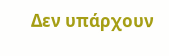Δεν υπάρχουν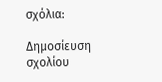σχόλια:

Δημοσίευση σχολίου